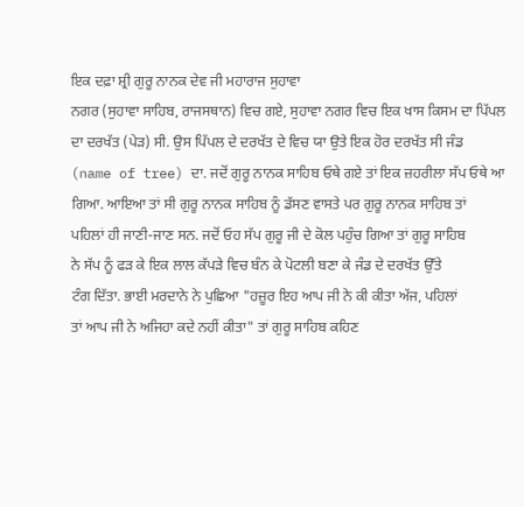ਇਕ ਦਫ਼ਾ ਸ਼੍ਰੀ ਗੁਰੂ ਨਾਨਕ ਦੇਵ ਜੀ ਮਹਾਰਾਜ ਸੁਹਾਵਾ
ਨਗਰ (ਸੁਹਾਵਾ ਸਾਹਿਬ, ਰਾਜਸਥਾਨ) ਵਿਚ ਗਏ, ਸੁਹਾਵਾ ਨਗਰ ਵਿਚ ਇਕ ਖਾਸ ਕਿਸਮ ਦਾ ਪਿੱਪਲ
ਦਾ ਦਰਖੱਤ (ਪੇੜ) ਸੀ. ਉਸ ਪਿੱਪਲ ਦੇ ਦਰਖੱਤ ਦੇ ਵਿਚ ਯਾ ਉਤੇ ਇਕ ਹੋਰ ਦਰਖੱਤ ਸੀ ਜੰਡ
(name of tree) ਦਾ. ਜਦੋਂ ਗੁਰੂ ਨਾਨਕ ਸਾਹਿਬ ਓਥੇ ਗਏ ਤਾਂ ਇਕ ਜ਼ਹਰੀਲਾ ਸੱਪ ਓਥੇ ਆ
ਗਿਆ. ਆਇਆ ਤਾਂ ਸੀ ਗੁਰੂ ਨਾਨਕ ਸਾਹਿਬ ਨੂੰ ਡੱਸਣ ਵਾਸਤੇ ਪਰ ਗੁਰੂ ਨਾਨਕ ਸਾਹਿਬ ਤਾਂ
ਪਹਿਲਾਂ ਹੀ ਜਾਣੀ-ਜਾਣ ਸਨ. ਜਦੋਂ ਓਹ ਸੱਪ ਗੁਰੂ ਜੀ ਦੇ ਕੋਲ ਪਹੁੰਚ ਗਿਆ ਤਾਂ ਗੁਰੂ ਸਾਹਿਬ
ਨੇ ਸੱਪ ਨੂੰ ਫੜ ਕੇ ਇਕ ਲਾਲ ਕੱਪੜੇ ਵਿਚ ਬੰਨ ਕੇ ਪੋਟਲੀ ਬਣਾ ਕੇ ਜੰਡ ਦੇ ਦਰਖੱਤ ਉੱਤੇ
ਟੰਗ ਦਿੱਤਾ. ਭਾਈ ਮਰਦਾਨੇ ਨੇ ਪੁਛਿਆ "ਹਜ਼ੂਰ ਇਹ ਆਪ ਜੀ ਨੇ ਕੀ ਕੀਤਾ ਅੱਜ, ਪਹਿਲਾਂ
ਤਾਂ ਆਪ ਜੀ ਨੇ ਅਜਿਹਾ ਕਦੇ ਨਹੀਂ ਕੀਤਾ" ਤਾਂ ਗੁਰੂ ਸਾਹਿਬ ਕਹਿਣ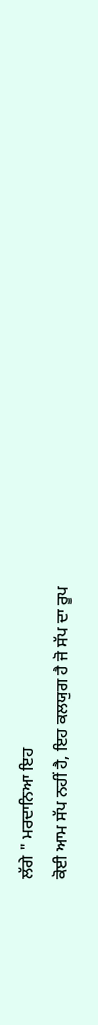ਲੱਗੇ " ਮਰਦਾਨਿਆ ਇਹ
ਕੋਈ ਆਮ ਸੱਪ ਨਹੀਂ ਹੈ, ਇਹ ਕਲਯੁਗ ਹੈ ਜੋ ਸੱਪ ਦਾ ਰੂਪ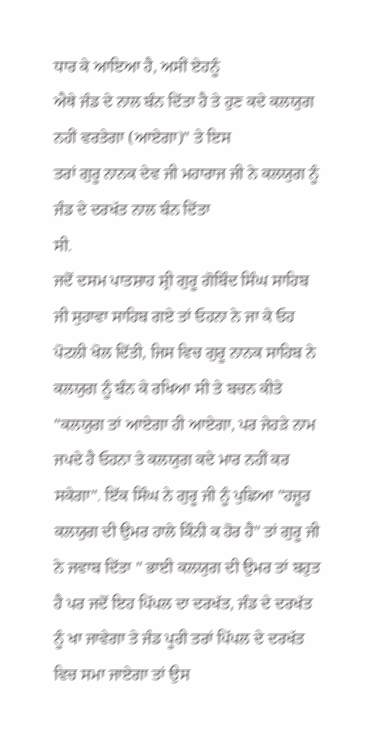ਧਾਰ ਕੇ ਆਇਆ ਹੈ, ਅਸੀਂ ਏਹਨੂੰ
ਐਥੇ ਜੰਡ ਦੇ ਨਾਲ ਬੰਨ ਦਿੱਤਾ ਹੈ ਤੇ ਹੁਣ ਕਦੇ ਕਲਯੁਗ ਨਹੀਂ ਵਰਤੇਗਾ (ਆਏਗਾ)" ਤੇ ਇਸ
ਤਰਾਂ ਗੁਰੂ ਨਾਨਕ ਦੇਵ ਜੀ ਮਹਾਰਾਜ ਜੀ ਨੇ ਕਲਯੁਗ ਨੂੰ ਜੰਡ ਦੇ ਦਰਖੱਤ ਨਾਲ ਬੰਨ ਦਿੱਤਾ
ਸੀ.
ਜਦੋਂ ਦਸਮ ਪਾਤਸ਼ਾਹ ਸ਼੍ਰੀ ਗੁਰੂ ਗੋਬਿੰਦ ਸਿੰਘ ਸਾਹਿਬ ਜੀ ਸੁਹਾਵਾ ਸਾਹਿਬ ਗਏ ਤਾਂ ਓਹਨਾ ਨੇ ਜਾ ਕੇ ਓਹ ਪੋਟਲੀ ਖੋਲ ਦਿੱਤੀ, ਜਿਸ ਵਿਚ ਗੁਰੂ ਨਾਨਕ ਸਾਹਿਬ ਨੇ ਕਲਯੁਗ ਨੂੰ ਬੰਨ ਕੇ ਰਖਿਆ ਸੀ ਤੇ ਬਚਨ ਕੀਤੇ "ਕਲਯੁਗ ਤਾਂ ਆਏਗਾ ਹੀ ਆਏਗਾ, ਪਰ ਜੇਹੜੇ ਨਾਮ ਜਪਦੇ ਹੈ ਓਹਨਾ ਤੇ ਕਲਯੁਗ ਕਦੇ ਮਾਰ ਨਹੀਂ ਕਰ ਸਕੇਗਾ". ਇੱਕ ਸਿੰਘ ਨੇ ਗੁਰੂ ਜੀ ਨੂੰ ਪੁਛਿਆ "ਹਜ਼ੂਰ ਕਲਯੁਗ ਦੀ ਉਮਰ ਹਾਲੇ ਕਿੰਨੀ ਕ ਹੋਰ ਹੈ" ਤਾਂ ਗੁਰੂ ਜੀ ਨੇ ਜਵਾਬ ਦਿੱਤਾ " ਭਾਈ ਕਲਯੁਗ ਦੀ ਉਮਰ ਤਾਂ ਬਹੁਤ ਹੈ ਪਰ ਜਦੋਂ ਇਹ ਪਿੱਪਲ ਦਾ ਦਰਖੱਤ, ਜੰਡ ਦੇ ਦਰਖੱਤ ਨੂੰ ਖਾ ਜਾਵੇਗਾ ਤੇ ਜੰਡ ਪੂਰੀ ਤਰਾਂ ਪਿੱਪਲ ਦੇ ਦਰਖੱਤ ਵਿਚ ਸਮਾ ਜਾਏਗਾ ਤਾਂ ਉਸ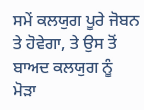ਸਮੇਂ ਕਲਯੁਗ ਪੂਰੇ ਜੋਬਨ ਤੇ ਹੋਵੇਗਾ, ਤੇ ਉਸ ਤੋਂ ਬਾਅਦ ਕਲਯੁਗ ਨੂੰ ਮੋੜਾ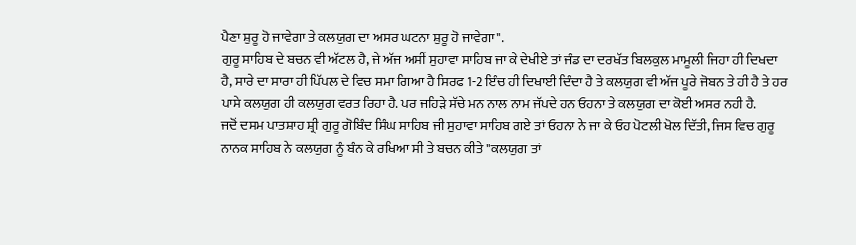ਪੈਣਾ ਸ਼ੁਰੂ ਹੋ ਜਾਵੇਗਾ ਤੇ ਕਲਯੁਗ ਦਾ ਅਸਰ ਘਟਨਾ ਸ਼ੁਰੂ ਹੋ ਜਾਵੇਗਾ".
ਗੁਰੂ ਸਾਹਿਬ ਦੇ ਬਚਨ ਵੀ ਅੱਟਲ ਹੈ, ਜੇ ਅੱਜ ਅਸੀਂ ਸੁਹਾਵਾ ਸਾਹਿਬ ਜਾ ਕੇ ਦੇਖੀਏ ਤਾਂ ਜੰਡ ਦਾ ਦਰਖੱਤ ਬਿਲਕੁਲ ਮਾਮੂਲੀ ਜਿਹਾ ਹੀ ਦਿਖਦਾ ਹੈ, ਸਾਰੇ ਦਾ ਸਾਰਾ ਹੀ ਪਿੱਪਲ ਦੇ ਵਿਚ ਸਮਾ ਗਿਆ ਹੈ ਸਿਰਫ 1-2 ਇੰਚ ਹੀ ਦਿਖਾਈ ਦਿੰਦਾ ਹੈ ਤੇ ਕਲਯੁਗ ਵੀ ਅੱਜ ਪੂਰੇ ਜੋਬਨ ਤੇ ਹੀ ਹੈ ਤੇ ਹਰ ਪਾਸੇ ਕਲਯੁਗ ਹੀ ਕਲਯੁਗ ਵਰਤ ਰਿਹਾ ਹੈ. ਪਰ ਜਹਿੜੇ ਸੱਚੇ ਮਨ ਨਾਲ ਨਾਮ ਜੱਪਦੇ ਹਨ ਓਹਨਾ ਤੇ ਕਲਯੁਗ ਦਾ ਕੋਈ ਅਸਰ ਨਹੀ ਹੈ.
ਜਦੋਂ ਦਸਮ ਪਾਤਸ਼ਾਹ ਸ਼੍ਰੀ ਗੁਰੂ ਗੋਬਿੰਦ ਸਿੰਘ ਸਾਹਿਬ ਜੀ ਸੁਹਾਵਾ ਸਾਹਿਬ ਗਏ ਤਾਂ ਓਹਨਾ ਨੇ ਜਾ ਕੇ ਓਹ ਪੋਟਲੀ ਖੋਲ ਦਿੱਤੀ, ਜਿਸ ਵਿਚ ਗੁਰੂ ਨਾਨਕ ਸਾਹਿਬ ਨੇ ਕਲਯੁਗ ਨੂੰ ਬੰਨ ਕੇ ਰਖਿਆ ਸੀ ਤੇ ਬਚਨ ਕੀਤੇ "ਕਲਯੁਗ ਤਾਂ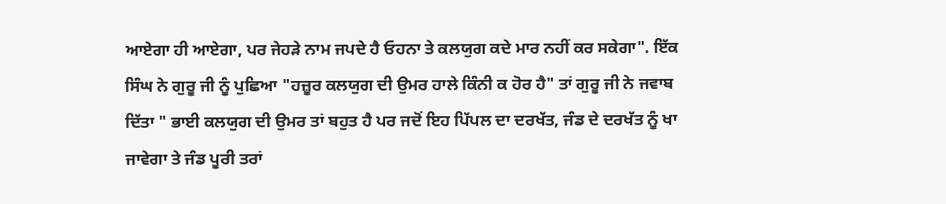ਆਏਗਾ ਹੀ ਆਏਗਾ, ਪਰ ਜੇਹੜੇ ਨਾਮ ਜਪਦੇ ਹੈ ਓਹਨਾ ਤੇ ਕਲਯੁਗ ਕਦੇ ਮਾਰ ਨਹੀਂ ਕਰ ਸਕੇਗਾ". ਇੱਕ ਸਿੰਘ ਨੇ ਗੁਰੂ ਜੀ ਨੂੰ ਪੁਛਿਆ "ਹਜ਼ੂਰ ਕਲਯੁਗ ਦੀ ਉਮਰ ਹਾਲੇ ਕਿੰਨੀ ਕ ਹੋਰ ਹੈ" ਤਾਂ ਗੁਰੂ ਜੀ ਨੇ ਜਵਾਬ ਦਿੱਤਾ " ਭਾਈ ਕਲਯੁਗ ਦੀ ਉਮਰ ਤਾਂ ਬਹੁਤ ਹੈ ਪਰ ਜਦੋਂ ਇਹ ਪਿੱਪਲ ਦਾ ਦਰਖੱਤ, ਜੰਡ ਦੇ ਦਰਖੱਤ ਨੂੰ ਖਾ ਜਾਵੇਗਾ ਤੇ ਜੰਡ ਪੂਰੀ ਤਰਾਂ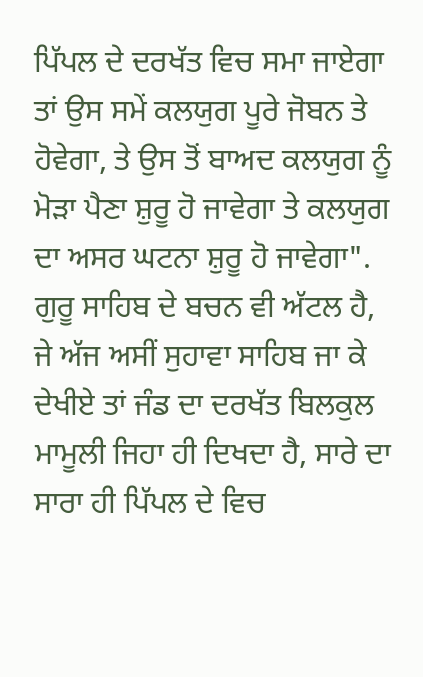ਪਿੱਪਲ ਦੇ ਦਰਖੱਤ ਵਿਚ ਸਮਾ ਜਾਏਗਾ ਤਾਂ ਉਸ ਸਮੇਂ ਕਲਯੁਗ ਪੂਰੇ ਜੋਬਨ ਤੇ ਹੋਵੇਗਾ, ਤੇ ਉਸ ਤੋਂ ਬਾਅਦ ਕਲਯੁਗ ਨੂੰ ਮੋੜਾ ਪੈਣਾ ਸ਼ੁਰੂ ਹੋ ਜਾਵੇਗਾ ਤੇ ਕਲਯੁਗ ਦਾ ਅਸਰ ਘਟਨਾ ਸ਼ੁਰੂ ਹੋ ਜਾਵੇਗਾ".
ਗੁਰੂ ਸਾਹਿਬ ਦੇ ਬਚਨ ਵੀ ਅੱਟਲ ਹੈ, ਜੇ ਅੱਜ ਅਸੀਂ ਸੁਹਾਵਾ ਸਾਹਿਬ ਜਾ ਕੇ ਦੇਖੀਏ ਤਾਂ ਜੰਡ ਦਾ ਦਰਖੱਤ ਬਿਲਕੁਲ ਮਾਮੂਲੀ ਜਿਹਾ ਹੀ ਦਿਖਦਾ ਹੈ, ਸਾਰੇ ਦਾ ਸਾਰਾ ਹੀ ਪਿੱਪਲ ਦੇ ਵਿਚ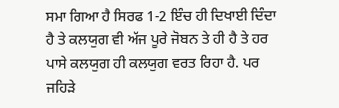ਸਮਾ ਗਿਆ ਹੈ ਸਿਰਫ 1-2 ਇੰਚ ਹੀ ਦਿਖਾਈ ਦਿੰਦਾ ਹੈ ਤੇ ਕਲਯੁਗ ਵੀ ਅੱਜ ਪੂਰੇ ਜੋਬਨ ਤੇ ਹੀ ਹੈ ਤੇ ਹਰ ਪਾਸੇ ਕਲਯੁਗ ਹੀ ਕਲਯੁਗ ਵਰਤ ਰਿਹਾ ਹੈ. ਪਰ ਜਹਿੜੇ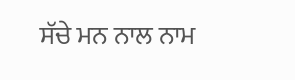ਸੱਚੇ ਮਨ ਨਾਲ ਨਾਮ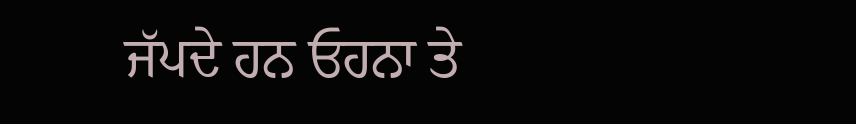ਜੱਪਦੇ ਹਨ ਓਹਨਾ ਤੇ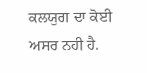ਕਲਯੁਗ ਦਾ ਕੋਈ ਅਸਰ ਨਹੀ ਹੈ.